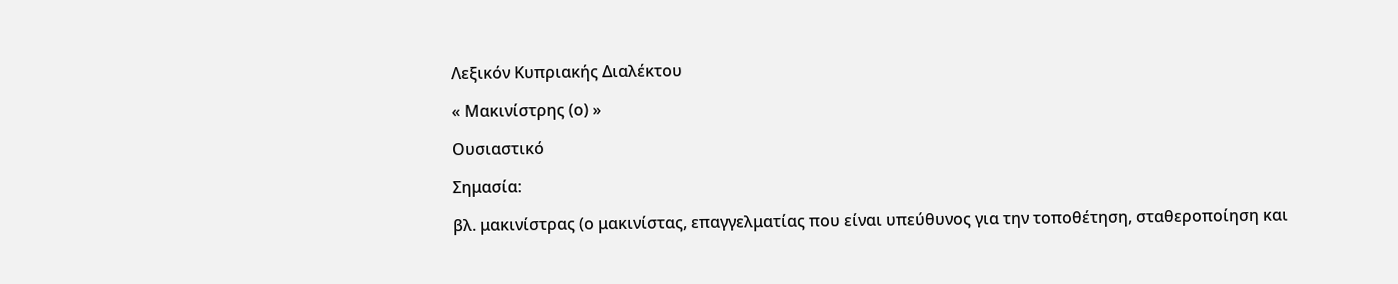Λεξικόν Κυπριακής Διαλέκτου

« Μακινίστρης (ο) »

Ουσιαστικό

Σημασία:

βλ. μακινίστρας (ο μακινίστας, επαγγελματίας που είναι υπεύθυνος για την τοποθέτηση, σταθεροποίηση και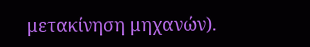μετακίνηση μηχανών).